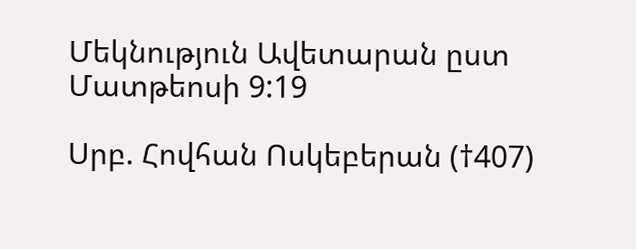Մեկնություն Ավետարան ըստ Մատթեոսի 9:19

Սրբ. Հովհան Ոսկեբերան (†407)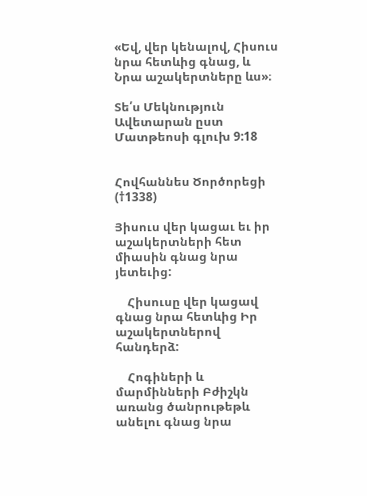«Եվ, վեր կենալով, Հիսուս նրա հետևից գնաց, և Նրա աշակերտները ևս»։

Տե՛ս Մեկնություն Ավետարան ըստ Մատթեոսի գլուխ 9:18


Հովհաննես Ծործորեցի (†1338)

Յիսուս վեր կացաւ եւ իր աշակերտների հետ միասին գնաց նրա յետեւից:

    Հիսուսը վեր կացավ գնաց նրա հետևից Իր աշակերտներով հանդերձ:

    Հոգիների և մարմինների Բժիշկն առանց ծանրութեթև անելու գնաց նրա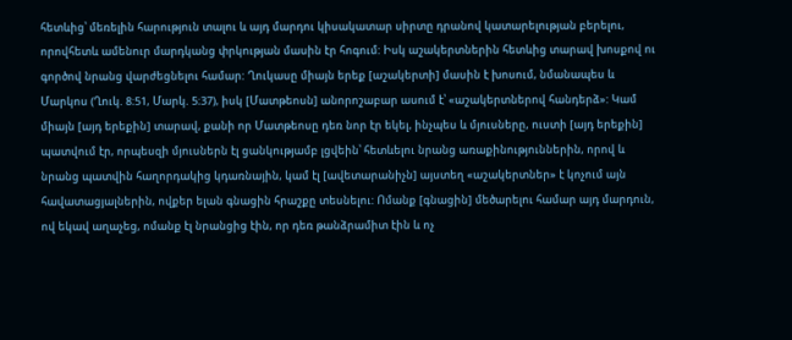հետևից՝ մեռելին հարություն տալու և այդ մարդու կիսակատար սիրտը դրանով կատարելության բերելու, որովհետև ամենուր մարդկանց փրկության մասին էր հոգում: Իսկ աշակերտներին հետևից տարավ խոսքով ու գործով նրանց վարժեցնելու համար: Ղուկասը միայն երեք [աշակերտի] մասին է խոսում, նմանապես և Մարկոս (Ղուկ. 8։51, Մարկ. 5։37), իսկ [Մատթեոսն] անորոշաբար ասում է՝ «աշակերտներով հանդերձ»: Կամ միայն [այդ երեքին] տարավ, քանի որ Մատթեոսը դեռ նոր էր եկել, ինչպես և մյուսները, ուստի [այդ երեքին] պատվում էր, որպեսզի մյուսներն էլ ցանկությամբ լցվեին՝ հետևելու նրանց առաքինություններին, որով և նրանց պատվին հաղորդակից կդառնային, կամ էլ [ավետարանիչն] այստեղ «աշակերտներ» է կոչում այն հավատացյալներին, ովքեր ելան գնացին հրաշքը տեսնելու: Ոմանք [գնացին] մեծարելու համար այդ մարդուն, ով եկավ աղաչեց, ոմանք էլ նրանցից էին, որ դեռ թանձրամիտ էին և ոչ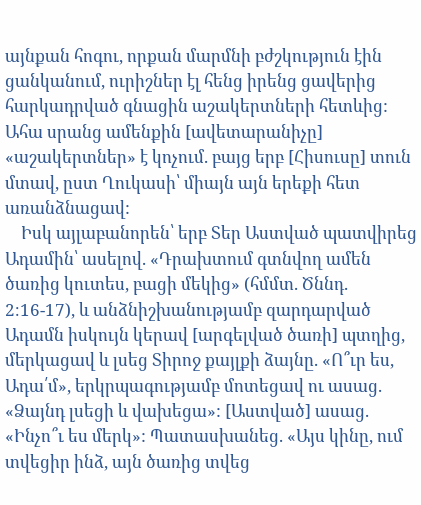այնքան հոգու, որքան մարմնի բժշկություն էին ցանկանում, ուրիշներ էլ հենց իրենց ցավերից հարկադրված գնացին աշակերտների հետևից: Ահա սրանց ամենքին [ավետարանիչը] «աշակերտներ» է կոչում. բայց երբ [Հիսուսը] տուն մտավ, ըստ Ղուկասի՝ միայն այն երեքի հետ առանձնացավ:
    Իսկ այլաբանորեն՝ երբ Տեր Աստված պատվիրեց Ադամին՝ ասելով. «Դրախտում գտնվող ամեն ծառից կուտես, բացի մեկից» (հմմտ. Ծննդ. 2։16-17), և անձնիշխանությամբ զարդարված Ադամն իսկույն կերավ [արգելված ծառի] պտղից, մերկացավ և լսեց Տիրոջ քայլքի ձայնը. «Ո՞ւր ես, Ադա՛մ», երկրպագությամբ մոտեցավ ու ասաց. «Ձայնդ լսեցի և վախեցա»: [Աստված] ասաց. «Ինչո՞ւ ես մերկ»: Պատասխանեց. «Այս կինը, ում տվեցիր ինձ, այն ծառից տվեց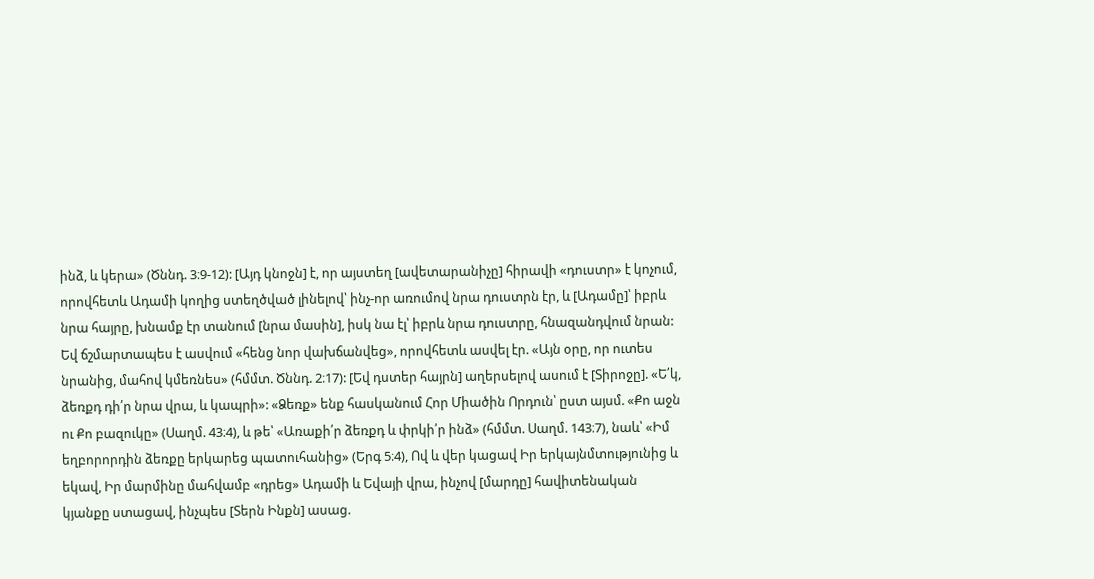ինձ, և կերա» (Ծննդ. 3։9-12): [Այդ կնոջն] է, որ այստեղ [ավետարանիչը] հիրավի «դուստր» է կոչում, որովհետև Ադամի կողից ստեղծված լինելով՝ ինչ-որ առումով նրա դուստրն էր, և [Ադամը]՝ իբրև նրա հայրը, խնամք էր տանում [նրա մասին], իսկ նա էլ՝ իբրև նրա դուստրը, հնազանդվում նրան: Եվ ճշմարտապես է ասվում «հենց նոր վախճանվեց», որովհետև ասվել էր. «Այն օրը, որ ուտես նրանից, մահով կմեռնես» (հմմտ. Ծննդ. 2։17): [Եվ դստեր հայրն] աղերսելով ասում է [Տիրոջը]. «Ե՛կ, ձեռքդ դի՛ր նրա վրա, և կապրի»: «Ձեռք» ենք հասկանում Հոր Միածին Որդուն՝ ըստ այսմ. «Քո աջն ու Քո բազուկը» (Սաղմ. 43։4), և թե՝ «Առաքի՛ր ձեռքդ և փրկի՛ր ինձ» (հմմտ. Սաղմ. 143։7), նաև՝ «Իմ եղբորորդին ձեռքը երկարեց պատուհանից» (Երգ 5։4), Ով և վեր կացավ Իր երկայնմտությունից և եկավ, Իր մարմինը մահվամբ «դրեց» Ադամի և Եվայի վրա, ինչով [մարդը] հավիտենական կյանքը ստացավ, ինչպես [Տերն Ինքն] ասաց.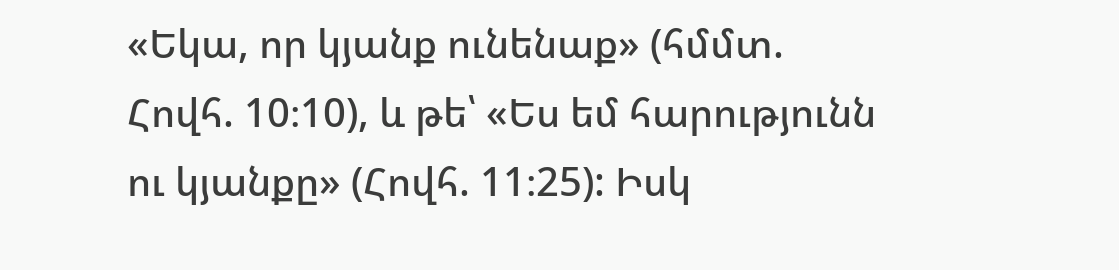«Եկա, որ կյանք ունենաք» (հմմտ. Հովհ. 10։10), և թե՝ «Ես եմ հարությունն ու կյանքը» (Հովհ. 11։25): Իսկ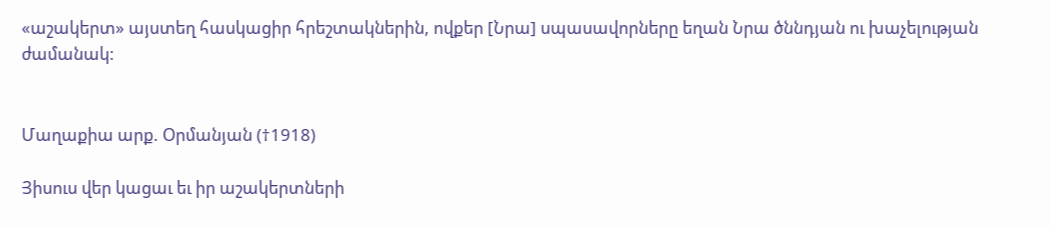«աշակերտ» այստեղ հասկացիր հրեշտակներին, ովքեր [Նրա] սպասավորները եղան Նրա ծննդյան ու խաչելության ժամանակ:


Մաղաքիա արք. Օրմանյան (†1918)

Յիսուս վեր կացաւ եւ իր աշակերտների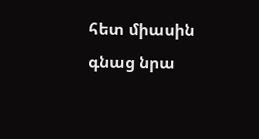հետ միասին գնաց նրա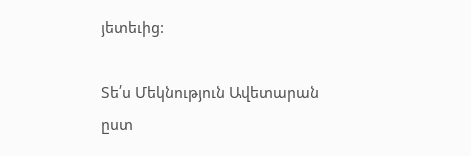յետեւից:

Տե՛ս Մեկնություն Ավետարան ըստ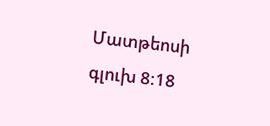Մատթեոսի գլուխ 8:18